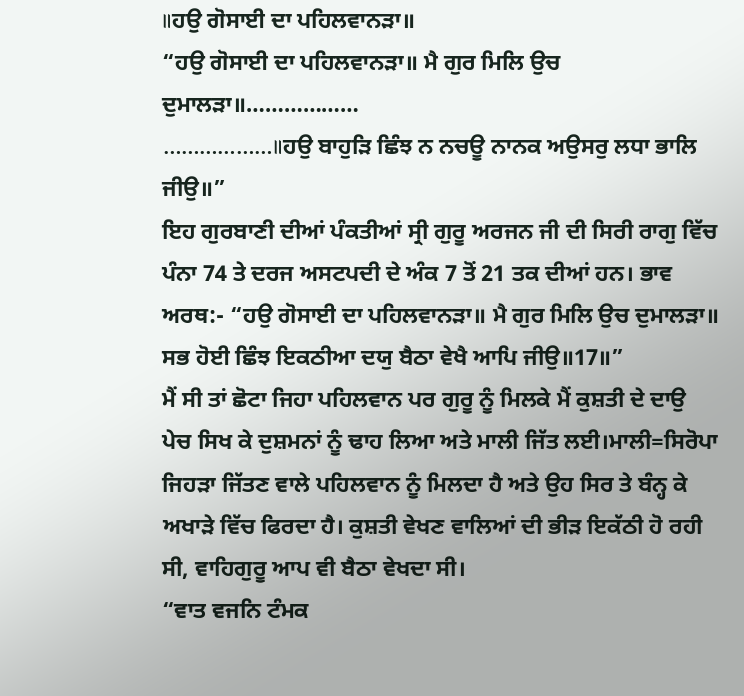॥ਹਉ ਗੋਸਾਈ ਦਾ ਪਹਿਲਵਾਨੜਾ॥
“ਹਉ ਗੋਸਾਈ ਦਾ ਪਹਿਲਵਾਨੜਾ॥ ਮੈ ਗੁਰ ਮਿਲਿ ਉਚ ਦੁਮਾਲੜਾ॥………………
………………॥ਹਉ ਬਾਹੁੜਿ ਛਿੰਝ ਨ ਨਚਊ ਨਾਨਕ ਅਉਸਰੁ ਲਧਾ ਭਾਲਿ ਜੀਉ॥”
ਇਹ ਗੁਰਬਾਣੀ ਦੀਆਂ ਪੰਕਤੀਆਂ ਸ੍ਰੀ ਗੁਰੂ ਅਰਜਨ ਜੀ ਦੀ ਸਿਰੀ ਰਾਗੁ ਵਿੱਚ ਪੰਨਾ 74 ਤੇ ਦਰਜ ਅਸਟਪਦੀ ਦੇ ਅੰਕ 7 ਤੋਂ 21 ਤਕ ਦੀਆਂ ਹਨ। ਭਾਵ ਅਰਥ:- “ਹਉ ਗੋਸਾਈ ਦਾ ਪਹਿਲਵਾਨੜਾ॥ ਮੈ ਗੁਰ ਮਿਲਿ ਉਚ ਦੁਮਾਲੜਾ॥
ਸਭ ਹੋਈ ਛਿੰਝ ਇਕਠੀਆ ਦਯੁ ਬੈਠਾ ਵੇਖੈ ਆਪਿ ਜੀਉ॥17॥”
ਮੈਂ ਸੀ ਤਾਂ ਛੋਟਾ ਜਿਹਾ ਪਹਿਲਵਾਨ ਪਰ ਗੁਰੂ ਨੂੰ ਮਿਲਕੇ ਮੈਂ ਕੁਸ਼ਤੀ ਦੇ ਦਾਉ ਪੇਚ ਸਿਖ ਕੇ ਦੁਸ਼ਮਨਾਂ ਨੂੰ ਢਾਹ ਲਿਆ ਅਤੇ ਮਾਲੀ ਜਿੱਤ ਲਈ।ਮਾਲੀ=ਸਿਰੋਪਾ ਜਿਹੜਾ ਜਿੱਤਣ ਵਾਲੇ ਪਹਿਲਵਾਨ ਨੂੰ ਮਿਲਦਾ ਹੈ ਅਤੇ ਉਹ ਸਿਰ ਤੇ ਬੰਨ੍ਹ ਕੇ ਅਖਾੜੇ ਵਿੱਚ ਫਿਰਦਾ ਹੈ। ਕੁਸ਼ਤੀ ਵੇਖਣ ਵਾਲਿਆਂ ਦੀ ਭੀੜ ਇਕੱਠੀ ਹੋ ਰਹੀ ਸੀ, ਵਾਹਿਗੁਰੂ ਆਪ ਵੀ ਬੈਠਾ ਵੇਖਦਾ ਸੀ।
“ਵਾਤ ਵਜਨਿ ਟੰਮਕ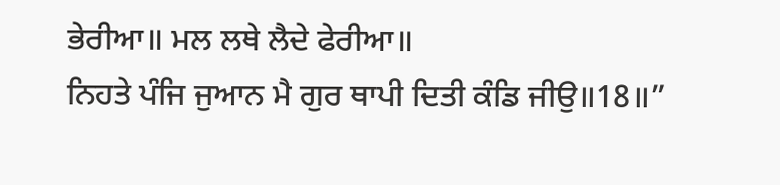ਭੇਰੀਆ॥ ਮਲ ਲਥੇ ਲੈਦੇ ਫੇਰੀਆ॥
ਨਿਹਤੇ ਪੰਜਿ ਜੁਆਨ ਮੈ ਗੁਰ ਥਾਪੀ ਦਿਤੀ ਕੰਡਿ ਜੀਉ॥18॥”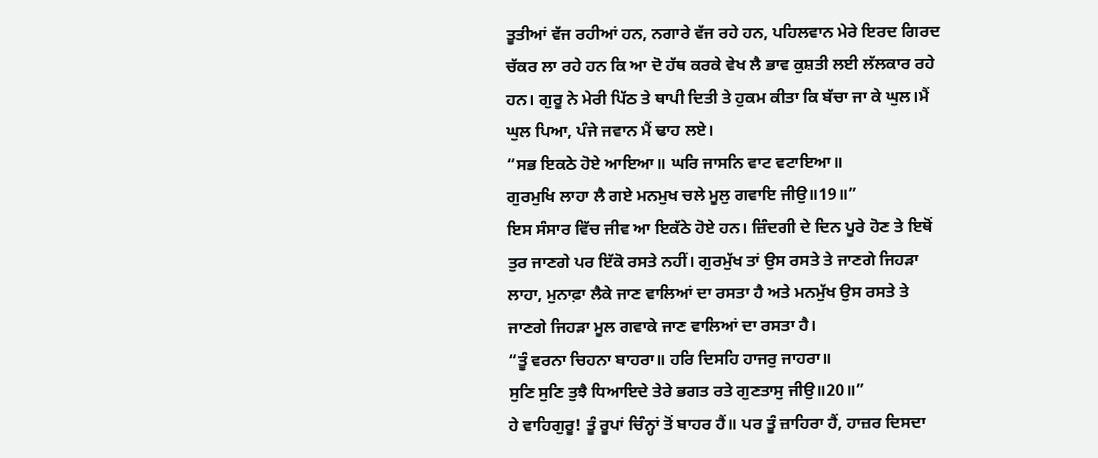ਤੂਤੀਆਂ ਵੱਜ ਰਹੀਆਂ ਹਨ, ਨਗਾਰੇ ਵੱਜ ਰਹੇ ਹਨ, ਪਹਿਲਵਾਨ ਮੇਰੇ ਇਰਦ ਗਿਰਦ ਚੱਕਰ ਲਾ ਰਹੇ ਹਨ ਕਿ ਆ ਦੋ ਹੱਥ ਕਰਕੇ ਵੇਖ ਲੈ ਭਾਵ ਕੁਸ਼ਤੀ ਲਈ ਲੱਲਕਾਰ ਰਹੇ ਹਨ। ਗੁਰੂ ਨੇ ਮੇਰੀ ਪਿੱਠ ਤੇ ਥਾਪੀ ਦਿਤੀ ਤੇ ਹੁਕਮ ਕੀਤਾ ਕਿ ਬੱਚਾ ਜਾ ਕੇ ਘੁਲ।ਮੈਂ ਘੁਲ ਪਿਆ, ਪੰਜੇ ਜਵਾਨ ਮੈਂ ਢਾਹ ਲਏ।
“ਸਭ ਇਕਠੇ ਹੋਏ ਆਇਆ॥ ਘਰਿ ਜਾਸਨਿ ਵਾਟ ਵਟਾਇਆ॥
ਗੁਰਮੁਖਿ ਲਾਹਾ ਲੈ ਗਏ ਮਨਮੁਖ ਚਲੇ ਮੂਲੁ ਗਵਾਇ ਜੀਉ॥19॥”
ਇਸ ਸੰਸਾਰ ਵਿੱਚ ਜੀਵ ਆ ਇਕੱਠੇ ਹੋਏ ਹਨ। ਜ਼ਿੰਦਗੀ ਦੇ ਦਿਨ ਪੂਰੇ ਹੋਣ ਤੇ ਇਥੋਂ ਤੁਰ ਜਾਣਗੇ ਪਰ ਇੱਕੋ ਰਸਤੇ ਨਹੀਂ। ਗੁਰਮੁੱਖ ਤਾਂ ਉਸ ਰਸਤੇ ਤੇ ਜਾਣਗੇ ਜਿਹੜਾ ਲਾਹਾ, ਮੁਨਾਫ਼ਾ ਲੈਕੇ ਜਾਣ ਵਾਲਿਆਂ ਦਾ ਰਸਤਾ ਹੈ ਅਤੇ ਮਨਮੁੱਖ ਉਸ ਰਸਤੇ ਤੇ ਜਾਣਗੇ ਜਿਹੜਾ ਮੂਲ ਗਵਾਕੇ ਜਾਣ ਵਾਲਿਆਂ ਦਾ ਰਸਤਾ ਹੈ।
“ਤੂੰ ਵਰਨਾ ਚਿਹਨਾ ਬਾਹਰਾ॥ ਹਰਿ ਦਿਸਹਿ ਹਾਜਰੁ ਜਾਹਰਾ॥
ਸੁਣਿ ਸੁਣਿ ਤੁਝੈ ਧਿਆਇਦੇ ਤੇਰੇ ਭਗਤ ਰਤੇ ਗੁਣਤਾਸੁ ਜੀਉ॥20॥”
ਹੇ ਵਾਹਿਗੁਰੂ! ਤੂੰ ਰੂਪਾਂ ਚਿੰਨ੍ਹਾਂ ਤੋਂ ਬਾਹਰ ਹੈਂ॥ ਪਰ ਤੂੰ ਜ਼ਾਹਿਰਾ ਹੈਂ, ਹਾਜ਼ਰ ਦਿਸਦਾ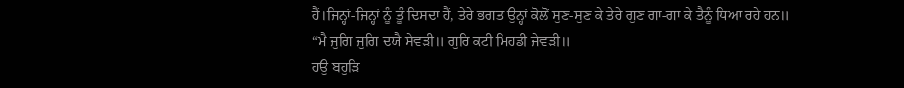ਹੈਂ।ਜਿਨ੍ਹਾਂ-ਜਿਨ੍ਹਾਂ ਨੂੰ ਤੂੰ ਦਿਸਦਾ ਹੈਂ, ਤੇਰੇ ਭਗਤ ਉਨ੍ਹਾਂ ਕੋਲੋਂ ਸੁਣ-ਸੁਣ ਕੇ ਤੇਰੇ ਗੁਣ ਗਾ-ਗਾ ਕੇ ਤੈਨੂੰ ਧਿਆ ਰਹੇ ਹਨ॥
“ਮੈ ਜੁਗਿ ਜੁਗਿ ਦਯੈ ਸੇਵੜੀ॥ ਗੁਰਿ ਕਟੀ ਮਿਹਡੀ ਜੇਵੜੀ॥
ਹਉ ਬਹੁੜਿ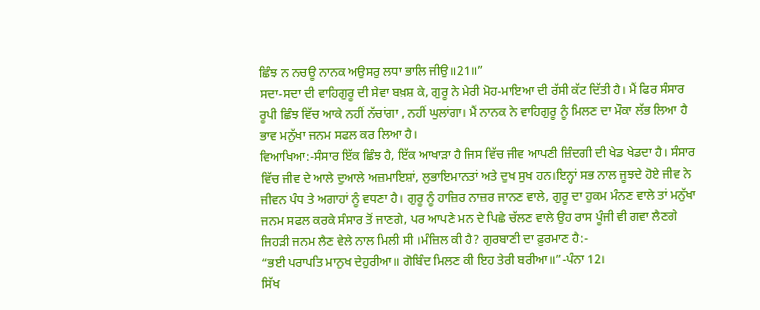ਛਿੰਝ ਨ ਨਚਊ ਨਾਨਕ ਅਉਸਰੁ ਲਧਾ ਭਾਲਿ ਜੀਉ॥21॥”
ਸਦਾ-ਸਦਾ ਦੀ ਵਾਹਿਗੁਰੂ ਦੀ ਸੇਵਾ ਬਖ਼ਸ਼ ਕੇ, ਗੁਰੂ ਨੇ ਮੇਰੀ ਮੋਹ-ਮਾਇਆ ਦੀ ਰੱਸੀ ਕੱਟ ਦਿੱਤੀ ਹੈ। ਮੈਂ ਫਿਰ ਸੰਸਾਰ ਰੂਪੀ ਛਿੰਝ ਵਿੱਚ ਆਕੇ ਨਹੀਂ ਨੱਚਾਂਗਾ , ਨਹੀਂ ਘੁਲਾਂਗਾ। ਮੈਂ ਨਾਨਕ ਨੇ ਵਾਹਿਗੁਰੂ ਨੂੰ ਮਿਲਣ ਦਾ ਮੌਕਾ ਲੱਭ ਲਿਆ ਹੈ ਭਾਵ ਮਨੁੱਖਾ ਜਨਮ ਸਫਲ ਕਰ ਲਿਆ ਹੈ।
ਵਿਆਖਿਆ:-ਸੰਸਾਰ ਇੱਕ ਛਿੰਝ ਹੈ, ਇੱਕ ਆਖਾੜਾ ਹੈ ਜਿਸ ਵਿੱਚ ਜੀਵ ਆਪਣੀ ਜ਼ਿੰਦਗੀ ਦੀ ਖੇਡ ਖੇਡਦਾ ਹੈ। ਸੰਸਾਰ ਵਿੱਚ ਜੀਵ ਦੇ ਆਲੇ ਦੁਆਲੇ ਅਜ਼ਮਾਇਸ਼ਾਂ, ਲੁਭਾਇਮਾਨਤਾਂ ਅਤੇ ਦੁਖ ਸੁਖ ਹਨ।ਇਨ੍ਹਾਂ ਸਭ ਨਾਲ ਜੂਝਦੇ ਹੋਏ ਜੀਵ ਨੇ ਜੀਵਨ ਪੰਧ ਤੇ ਅਗਾਹਾਂ ਨੂੰ ਵਧਣਾ ਹੈ। ਗੁਰੂ ਨੂੰ ਹਾਜ਼ਿਰ ਨਾਜ਼ਰ ਜਾਨਣ ਵਾਲੇ, ਗੁਰੂ ਦਾ ਹੁਕਮ ਮੰਨਣ ਵਾਲੇ ਤਾਂ ਮਨੁੱਖਾ ਜਨਮ ਸਫਲ ਕਰਕੇ ਸੰਸਾਰ ਤੋਂ ਜਾਣਗੇ, ਪਰ ਆਪਣੇ ਮਨ ਦੇ ਪਿਛੇ ਚੱਲਣ ਵਾਲੇ ਉਹ ਰਾਸ ਪੂੰਜੀ ਵੀ ਗਵਾ ਲੈਣਗੇ ਜਿਹੜੀ ਜਨਮ ਲੈਣ ਵੇਲੇ ਨਾਲ ਮਿਲੀ ਸੀ ।ਮੰਜ਼ਿਲ ਕੀ ਹੈ? ਗੁਰਬਾਣੀ ਦਾ ਫ਼ੁਰਮਾਣ ਹੈ:-
“ਭਈ ਪਰਾਪਤਿ ਮਾਨੁਖ ਦੇਹੁਰੀਆ॥ ਗੋਬਿੰਦ ਮਿਲਣ ਕੀ ਇਹ ਤੇਰੀ ਬਰੀਆ॥”-ਪੰਨਾ 12।
ਸਿੱਖ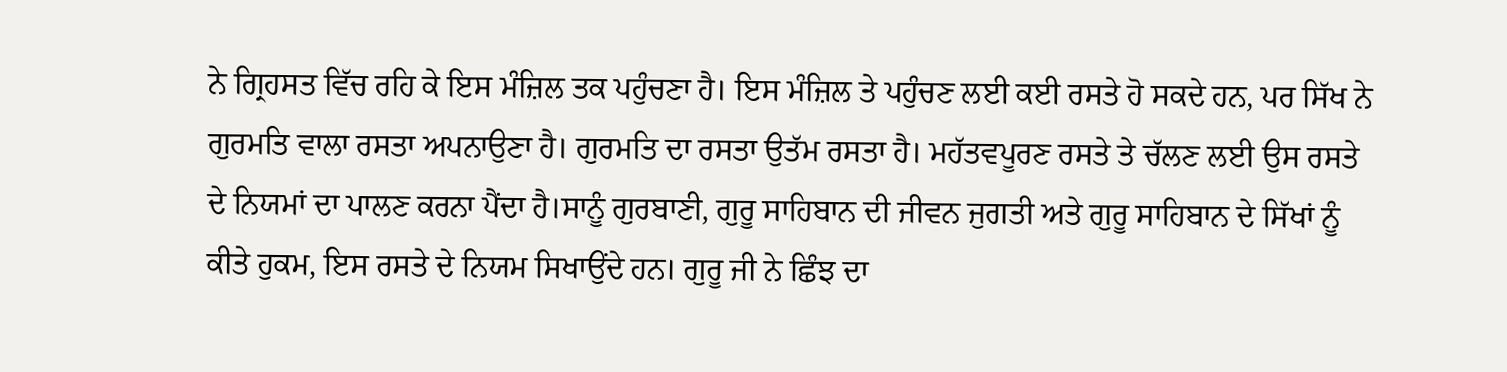ਨੇ ਗ੍ਰਿਹਸਤ ਵਿੱਚ ਰਹਿ ਕੇ ਇਸ ਮੰਜ਼ਿਲ ਤਕ ਪਹੁੰਚਣਾ ਹੈ। ਇਸ ਮੰਜ਼ਿਲ ਤੇ ਪਹੁੰਚਣ ਲਈ ਕਈ ਰਸਤੇ ਹੋ ਸਕਦੇ ਹਨ, ਪਰ ਸਿੱਖ ਨੇ ਗੁਰਮਤਿ ਵਾਲਾ ਰਸਤਾ ਅਪਨਾਉਣਾ ਹੈ। ਗੁਰਮਤਿ ਦਾ ਰਸਤਾ ਉਤੱਮ ਰਸਤਾ ਹੈ। ਮਹੱਤਵਪੂਰਣ ਰਸਤੇ ਤੇ ਚੱਲਣ ਲਈ ਉਸ ਰਸਤੇ ਦੇ ਨਿਯਮਾਂ ਦਾ ਪਾਲਣ ਕਰਨਾ ਪੈਂਦਾ ਹੈ।ਸਾਨੂੰ ਗੁਰਬਾਣੀ, ਗੁਰੂ ਸਾਹਿਬਾਨ ਦੀ ਜੀਵਨ ਜੁਗਤੀ ਅਤੇ ਗੁਰੂ ਸਾਹਿਬਾਨ ਦੇ ਸਿੱਖਾਂ ਨੂੰ ਕੀਤੇ ਹੁਕਮ, ਇਸ ਰਸਤੇ ਦੇ ਨਿਯਮ ਸਿਖਾਉਂਦੇ ਹਨ। ਗੁਰੂ ਜੀ ਨੇ ਛਿੰਝ ਦਾ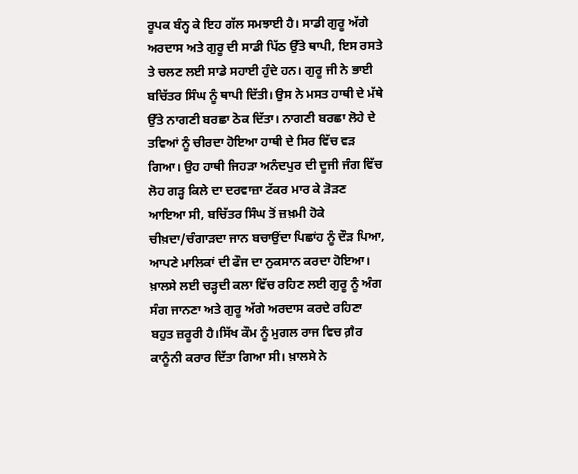ਰੂਪਕ ਬੰਨ੍ਹ ਕੇ ਇਹ ਗੱਲ ਸਮਝਾਈ ਹੈ। ਸਾਡੀ ਗੁਰੂ ਅੱਗੇ ਅਰਦਾਸ ਅਤੇ ਗੁਰੂ ਦੀ ਸਾਡੀ ਪਿੱਠ ਉੱਤੇ ਥਾਪੀ, ਇਸ ਰਸਤੇ ਤੇ ਚਲਣ ਲਈ ਸਾਡੇ ਸਹਾਈ ਹੁੰਦੇ ਹਨ। ਗੁਰੂ ਜੀ ਨੇ ਭਾਈ ਬਚਿੱਤਰ ਸਿੰਘ ਨੂੰ ਥਾਪੀ ਦਿੱਤੀ। ਉਸ ਨੇ ਮਸਤ ਹਾਥੀ ਦੇ ਮੱਥੇ ਉੱਤੇ ਨਾਗਣੀ ਬਰਛਾ ਠੋਕ ਦਿੱਤਾ। ਨਾਗਣੀ ਬਰਛਾ ਲੋਹੇ ਦੇ ਤਵਿਆਂ ਨੂੰ ਚੀਰਦਾ ਹੋਇਆ ਹਾਥੀ ਦੇ ਸਿਰ ਵਿੱਚ ਵੜ ਗਿਆ। ਉਹ ਹਾਥੀ ਜਿਹੜਾ ਅਨੰਦਪੁਰ ਦੀ ਦੂਜੀ ਜੰਗ ਵਿੱਚ ਲੋਹ ਗੜ੍ਹ ਕਿਲੇ ਦਾ ਦਰਵਾਜ਼ਾ ਟੱਕਰ ਮਾਰ ਕੇ ੜੋੜਣ ਆਇਆ ਸੀ, ਬਚਿੱਤਰ ਸਿੰਘ ਤੋਂ ਜ਼ਖ਼ਮੀ ਹੋਕੇ ਚੀਖ਼ਦਾ/ਚੰਗਾੜਦਾ ਜਾਨ ਬਚਾਉਂਦਾ ਪਿਛਾਂਹ ਨੂੰ ਦੌੜ ਪਿਆ, ਆਪਣੇ ਮਾਲਿਕਾਂ ਦੀ ਫੌਜ ਦਾ ਨੁਕਸਾਨ ਕਰਦਾ ਹੋਇਆ। ਖ਼ਾਲਸੇ ਲਈ ਚੜ੍ਹਦੀ ਕਲਾ ਵਿੱਚ ਰਹਿਣ ਲਈ ਗੁਰੂ ਨੂੰ ਅੰਗ ਸੰਗ ਜਾਨਣਾ ਅਤੇ ਗੁਰੂ ਅੱਗੇ ਅਰਦਾਸ ਕਰਦੇ ਰਹਿਣਾ ਬਹੁਤ ਜ਼ਰੂਰੀ ਹੈ।ਸਿੱਖ ਕੌਮ ਨੂੰ ਮੁਗਲ ਰਾਜ ਵਿਚ ਗ਼ੈਰ ਕਾਨੂੰਨੀ ਕਰਾਰ ਦਿੱਤਾ ਗਿਆ ਸੀ। ਖ਼ਾਲਸੇ ਨੇ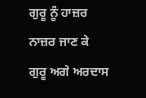ਗੁਰੂ ਨੂੰ ਹਾਜ਼ਰ ਨਾਜ਼ਰ ਜਾਣ ਕੇ ਗੁਰੂ ਅਗੇ ਅਰਦਾਸ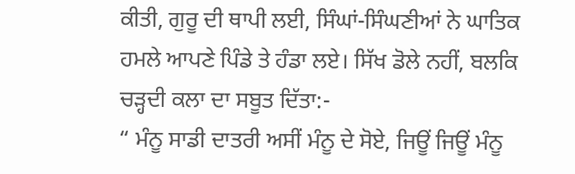ਕੀਤੀ, ਗੁਰੂ ਦੀ ਥਾਪੀ ਲਈ, ਸਿੰਘਾਂ-ਸਿੰਘਣੀਆਂ ਨੇ ਘਾਤਿਕ ਹਮਲੇ ਆਪਣੇ ਪਿੰਡੇ ਤੇ ਹੰਡਾ ਲਏ। ਸਿੱਖ ਡੋਲੇ ਨਹੀਂ, ਬਲਕਿ ਚੜ੍ਹਦੀ ਕਲਾ ਦਾ ਸਬੂਤ ਦਿੱਤਾ:-
“ ਮੰਨੂ ਸਾਡੀ ਦਾਤਰੀ ਅਸੀਂ ਮੰਨੂ ਦੇ ਸੋਏ, ਜਿਊਂ ਜਿਊਂ ਮੰਨੂ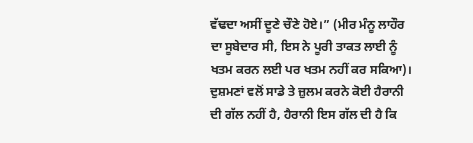ਵੱਢਦਾ ਅਸੀਂ ਦੂਣੇ ਚੌਣੇ ਹੋਏ।” (ਮੀਰ ਮੰਨੂ ਲਾਹੌਰ ਦਾ ਸੂਬੇਦਾਰ ਸੀ, ਇਸ ਨੇ ਪੂਰੀ ਤਾਕਤ ਲਾਈ ਨੂੰ ਖਤਮ ਕਰਨ ਲਈ ਪਰ ਖਤਮ ਨਹੀਂ ਕਰ ਸਕਿਆ)।
ਦੁਸ਼ਮਣਾਂ ਵਲੋਂ ਸਾਡੇ ਤੇ ਜ਼ੁਲਮ ਕਰਨੇ ਕੋਈ ਹੈਰਾਨੀ ਦੀ ਗੱਲ ਨਹੀਂ ਹੈ, ਹੈਰਾਨੀ ਇਸ ਗੱਲ ਦੀ ਹੈ ਕਿ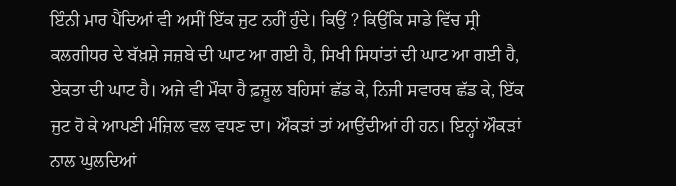ਇੰਨੀ ਮਾਰ ਪੈਂਦਿਆਂ ਵੀ ਅਸੀਂ ਇੱਕ ਜੁਟ ਨਹੀਂ ਹੁੰਦੇ। ਕਿਉਂ ? ਕਿਉਂਕਿ ਸਾਡੇ ਵਿੱਚ ਸ੍ਰੀ ਕਲਗੀਧਰ ਦੇ ਬੱਖ਼ਸ਼ੇ ਜਜ਼ਬੇ ਦੀ ਘਾਟ ਆ ਗਈ ਹੈ, ਸਿਖੀ ਸਿਧਾਂਤਾਂ ਦੀ ਘਾਟ ਆ ਗਈ ਹੈ, ਏਕਤਾ ਦੀ ਘਾਟ ਹੈ। ਅਜੇ ਵੀ ਮੌਕਾ ਹੈ ਫ਼ਜ਼ੂਲ ਬਹਿਸਾਂ ਛੱਡ ਕੇ, ਨਿਜੀ ਸਵਾਰਥ ਛੱਡ ਕੇ, ਇੱਕ ਜੁਟ ਹੋ ਕੇ ਆਪਣੀ ਮੰਜ਼ਿਲ ਵਲ ਵਧਣ ਦਾ। ਔਕੜਾਂ ਤਾਂ ਆਉਂਦੀਆਂ ਹੀ ਹਨ। ਇਨ੍ਹਾਂ ਔਕੜਾਂ ਨਾਲ ਘੁਲਦਿਆਂ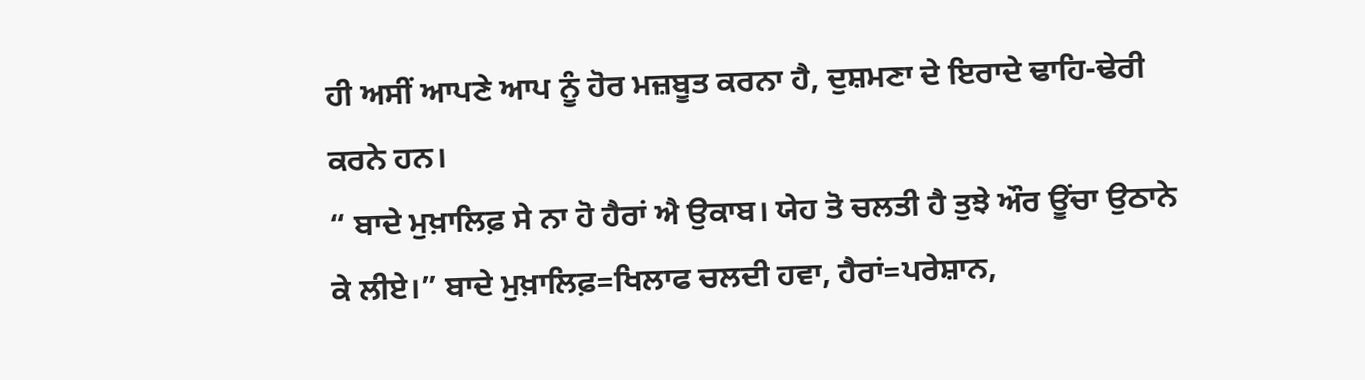ਹੀ ਅਸੀਂ ਆਪਣੇ ਆਪ ਨੂੰ ਹੋਰ ਮਜ਼ਬੂਤ ਕਰਨਾ ਹੈ, ਦੁਸ਼ਮਣਾ ਦੇ ਇਰਾਦੇ ਢਾਹਿ-ਢੇਰੀ ਕਰਨੇ ਹਨ।
“ ਬਾਦੇ ਮੁਖ਼ਾਲਿਫ਼ ਸੇ ਨਾ ਹੋ ਹੈਰਾਂ ਐ ਉਕਾਬ। ਯੇਹ ਤੋ ਚਲਤੀ ਹੈ ਤੁਝੇ ਔਰ ਊਂਚਾ ਉਠਾਨੇ ਕੇ ਲੀਏ।” ਬਾਦੇ ਮੁਖ਼ਾਲਿਫ਼=ਖਿਲਾਫ ਚਲਦੀ ਹਵਾ, ਹੈਰਾਂ=ਪਰੇਸ਼ਾਨ,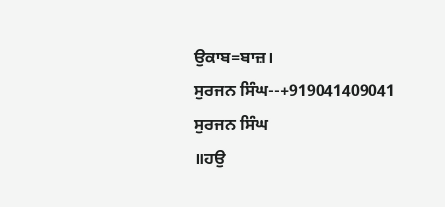ਉਕਾਬ=ਬਾਜ਼।
ਸੁਰਜਨ ਸਿੰਘ--+919041409041
ਸੁਰਜਨ ਸਿੰਘ
॥ਹਉ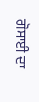ਗੋਸਾਈ ਦਾ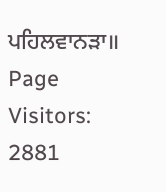ਪਹਿਲਵਾਨੜਾ॥
Page Visitors: 2881